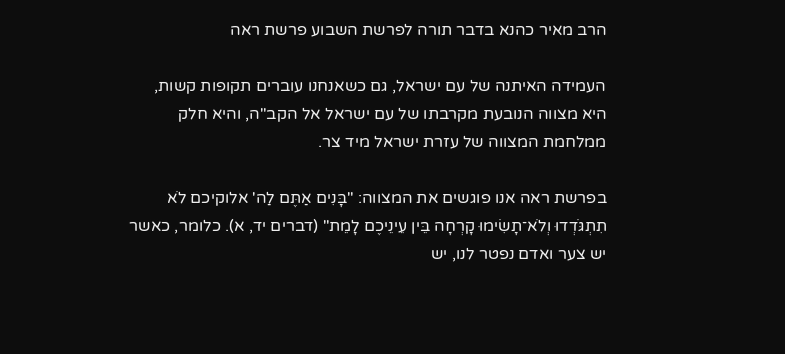הרב מאיר כהנא בדבר תורה לפרשת השבוע פרשת ראה

העמידה האיתנה של עם ישראל, גם כשאנחנו עוברים תקופות קשות, היא מצווה הנובעת מקרבתו של עם ישראל אל הקב"ה, והיא חלק ממלחמת המצווה של עזרת ישראל מיד צר.

בפרשת ראה אנו פוגשים את המצווה: "בָּנִים אַתֶּם לַה' אלוקיכם לֹא תִתְגֹּדְדוּ וְלֹא־תָשִׂימוּ קָרְחָה בֵּין עֵינֵיכֶם לָמֵת" (דברים יד, א). כלומר, כאשר יש צער ואדם נפטר לנו, יש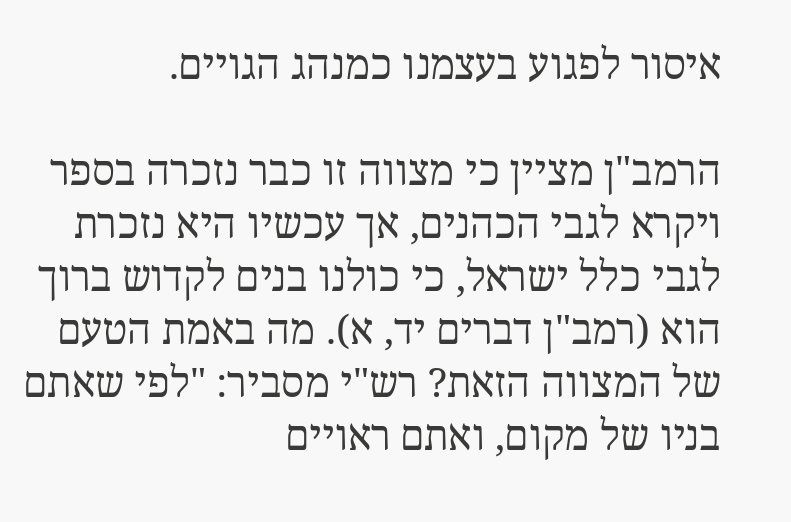איסור לפגוע בעצמנו כמנהג הגויים.

הרמב"ן מציין כי מצווה זו כבר נזכרה בספר ויקרא לגבי הכהנים, אך עכשיו היא נזכרת לגבי כלל ישראל, כי כולנו בנים לקדוש ברוך הוא (רמב"ן דברים יד, א). מה באמת הטעם של המצווה הזאת? רש"י מסביר: "לפי שאתם בניו של מקום, ואתם ראויים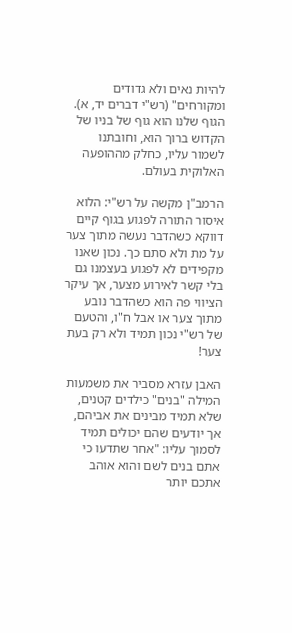להיות נאים ולא גדודים ומקורחים" (רש"י דברים יד, א). הגוף שלנו הוא גוף של בניו של הקדוש ברוך הוא, וחובתנו לשמור עליו, כחלק מההופעה האלוקית בעולם.

הרמב"ן מקשה על רש"י: הלוא איסור התורה לפגוע בגוף קיים דווקא כשהדבר נעשה מתוך צער על מת ולא סתם כך. נכון שאנו מקפידים לא לפגוע בעצמנו גם בלי קשר לאירוע מצער, אך עיקר הציווי פה הוא כשהדבר נובע מתוך צער או אבל ח"ו, והטעם של רש"י נכון תמיד ולא רק בעת צער!

האבן עזרא מסביר את משמעות המילה "בנים" כילדים קטנים, שלא תמיד מבינים את אביהם, אך יודעים שהם יכולים תמיד לסמוך עליו: "אחר שתדעו כי אתם בנים לשם והוא אוהב אתכם יותר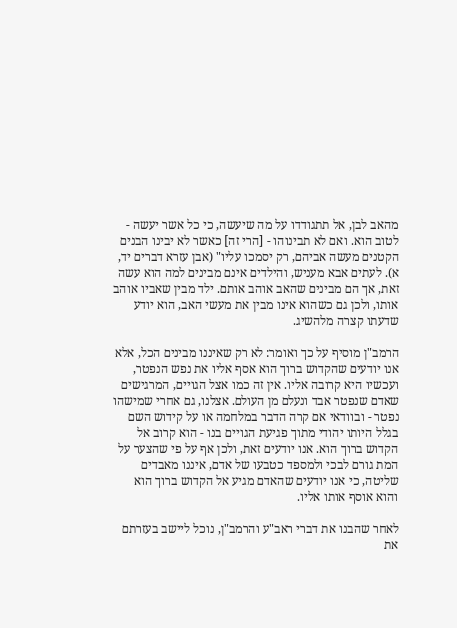מהאב לבן, אל תתגודדו על מה שיעשה, כי כל אשר יעשה - לטוב הוא. ואם לא תבינוהו - [הרי זה] כאשר לא יבינו הבנים הקטנים מעשה אביהם, רק יסמכו עליו" (אבן עזרא דברים יד, א). לעתים אבא מעניש, והילדים אינם מבינים למה הוא עשה זאת, אך הם מבינים שהאב אוהב אותם. ילד מבין שאביו אוהב אותו, ולכן גם כשהוא אינו מבין את מעשי האב, הוא יודע שדעתו קצרה מלהשיג.

הרמב"ן מוסיף על כך ואומר: לא רק שאיננו מבינים הכל, אלא אנו יודעים שהקדוש ברוך הוא אסף אליו את נפש הנפטר, ועכשיו היא קרובה אליו. אין זה כמו אצל הגויים, המרגישים שאדם שנפטר אבד ונעלם מן העולם. אצלנו, גם אחרי שמישהו נפטר - ובוודאי אם קרה הדבר במלחמה או על קידוש השם בגלל היותו יהודי מתוך פגיעת הגויים בנו - הוא קרוב אל הקדוש ברוך הוא. אנו יודעים זאת, ולכן אף על פי שהצער על המת גורם לבכי ולמספד כטבעו של אדם, איננו מאבדים שליטה, כי אנו יודעים שהאדם מגיע אל הקדוש ברוך הוא והוא אוסף אותו אליו.

לאחר שהבנו את דברי ראב"ע והרמב"ן, נוכל ליישב בעזרתם את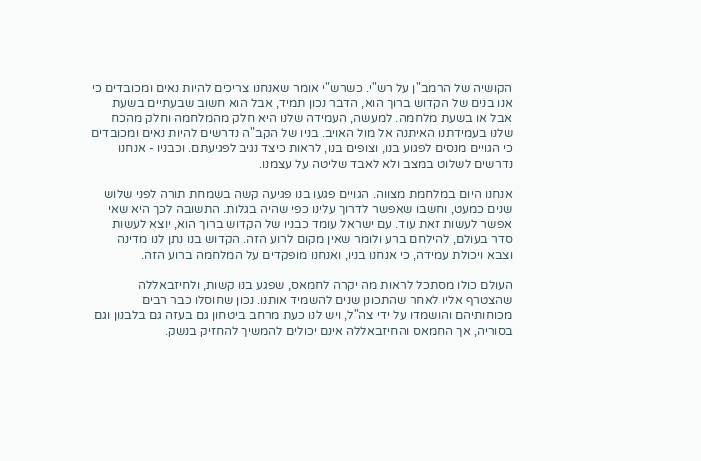הקושיה של הרמב"ן על רש"י. כשרש"י אומר שאנחנו צריכים להיות נאים ומכובדים כי אנו בנים של הקדוש ברוך הוא, הדבר נכון תמיד, אבל הוא חשוב שבעתיים בשעת אבל או בשעת מלחמה. למעשה, העמידה שלנו היא חלק מהמלחמה וחלק מהכח שלנו בעמידתנו האיתנה אל מול האויב. בניו של הקב"ה נדרשים להיות נאים ומכובדים כי הגויים מנסים לפגוע בנו, וצופים בנו, לראות כיצד נגיב לפגיעתם. וכבניו - אנחנו נדרשים לשלוט במצב ולא לאבד שליטה על עצמנו.

אנחנו היום במלחמת מצווה. הגויים פגעו בנו פגיעה קשה בשמחת תורה לפני שלוש שנים כמעט, וחשבו שאפשר לדרוך עלינו כפי שהיה בגלות. התשובה לכך היא שאי אפשר לעשות זאת עוד. עם ישראל עומד כבניו של הקדוש ברוך הוא, יוצא לעשות סדר בעולם, להילחם ברע ולומר שאין מקום לרוע הזה. הקדוש בנו נתן לנו מדינה וצבא ויכולת עמידה, כי אנחנו בניו, ואנחנו מופקדים על המלחמה ברוע הזה.

העולם כולו מסתכל לראות מה יקרה לחמאס, שפגע בנו קשות, ולחיזבאללה שהצטרף אליו לאחר שהתכונן שנים להשמיד אותנו. נכון שחוסלו כבר רבים מכוחותיהם והושמדו על ידי צה"ל, ויש לנו כעת מרחב ביטחון גם בעזה גם בלבנון וגם בסוריה, אך החמאס והחיזבאללה אינם יכולים להמשיך להחזיק בנשק.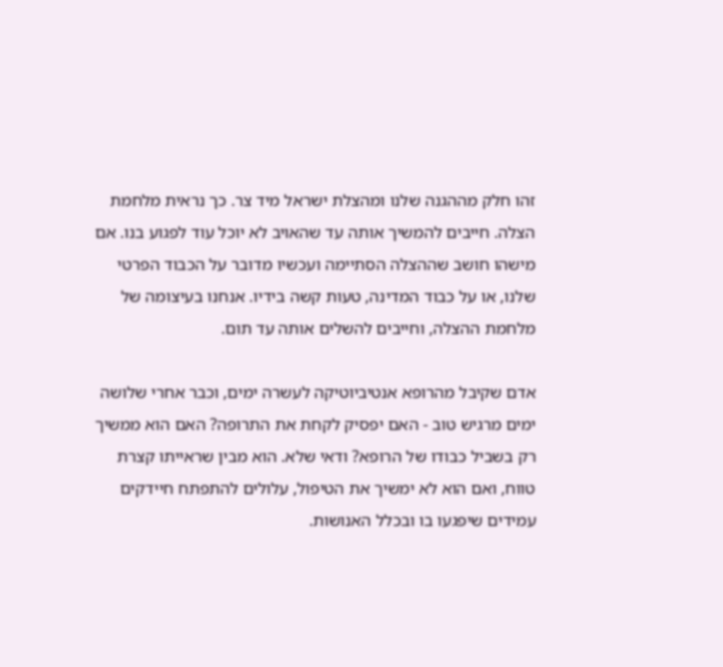זהו חלק מההגנה שלנו ומהצלת ישראל מיד צר. כך נראית מלחמת הצלה. חייבים להמשיך אותה עד שהאויב לא יוכל עוד לפגוע בנו. אם מישהו חושב שההצלה הסתיימה ועכשיו מדובר על הכבוד הפרטי שלנו, או על כבוד המדינה, טעות קשה בידיו. אנחנו בעיצומה של מלחמת ההצלה, וחייבים להשלים אותה עד תום.

אדם שקיבל מהרופא אנטיביוטיקה לעשרה ימים, וכבר אחרי שלושה ימים מרגיש טוב - האם יפסיק לקחת את התרופה? האם הוא ממשיך רק בשביל כבודו של הרופא? ודאי שלא. הוא מבין שראייתו קצרת טווח, ואם הוא לא ימשיך את הטיפול, עלולים להתפתח חיידקים עמידים שיפגעו בו ובכלל האנושות.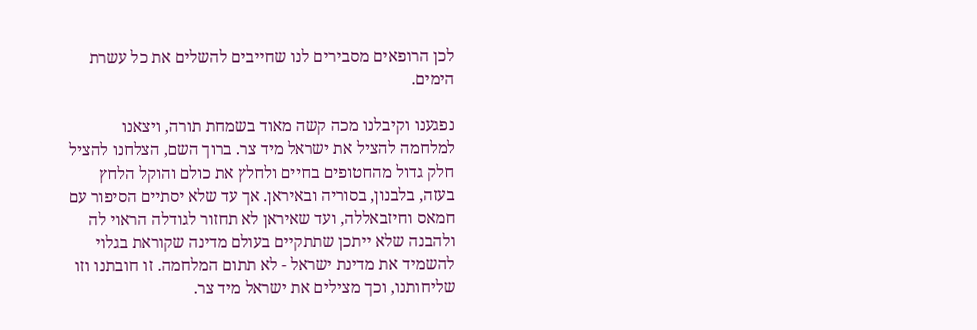לכן הרופאים מסבירים לנו שחייבים להשלים את כל עשרת הימים.

נפגענו וקיבלנו מכה קשה מאוד בשמחת תורה, ויצאנו למלחמה להציל את ישראל מיד צר. ברוך השם, הצלחנו להציל חלק גדול מהחטופים בחיים ולחלץ את כולם והוקל הלחץ בעזה, בלבנון, בסוריה ובאיראן. אך עד שלא יסתיים הסיפור עם חמאס וחיזבאללה, ועד שאיראן לא תחזור לגודלה הראוי לה ולהבנה שלא ייתכן שתתקיים בעולם מדינה שקוראת בגלוי להשמיד את מדינת ישראל - לא תתום המלחמה. זו חובתנו וזו שליחותנו, וכך מצילים את ישראל מיד צר.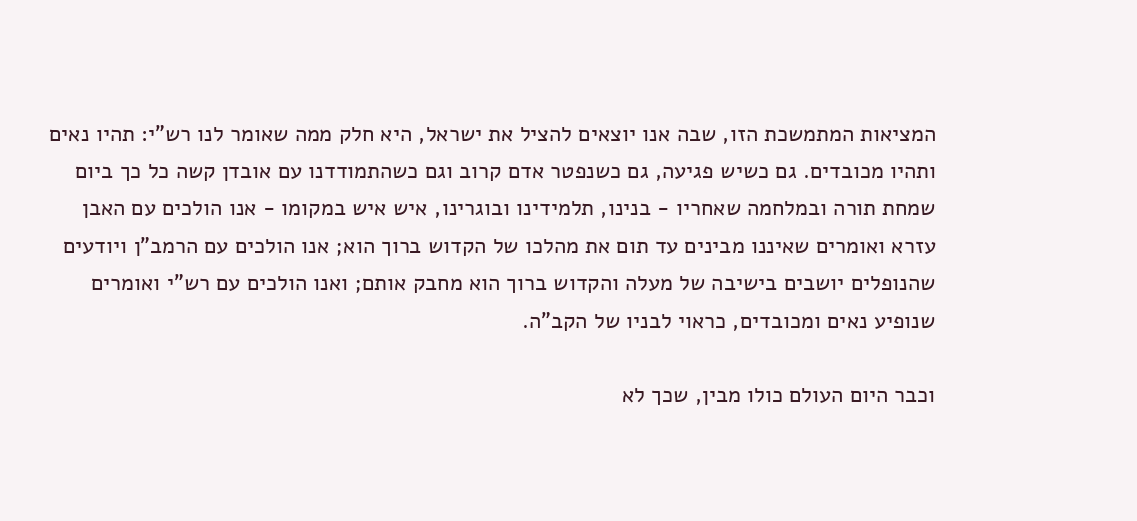המציאות המתמשכת הזו, שבה אנו יוצאים להציל את ישראל, היא חלק ממה שאומר לנו רש"י: תהיו נאים ותהיו מכובדים. גם כשיש פגיעה, גם כשנפטר אדם קרוב וגם כשהתמודדנו עם אובדן קשה כל כך ביום שמחת תורה ובמלחמה שאחריו - בנינו, תלמידינו ובוגרינו, איש איש במקומו - אנו הולכים עם האבן עזרא ואומרים שאיננו מבינים עד תום את מהלכו של הקדוש ברוך הוא; אנו הולכים עם הרמב"ן ויודעים שהנופלים יושבים בישיבה של מעלה והקדוש ברוך הוא מחבק אותם; ואנו הולכים עם רש"י ואומרים שנופיע נאים ומכובדים, כראוי לבניו של הקב"ה.

וכבר היום העולם כולו מבין, שכך לא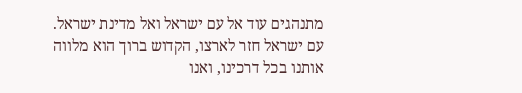מתנהגים עוד אל עם ישראל ואל מדינת ישראל. עם ישראל חזר לארצו, הקדוש ברוך הוא מלווה אותנו בכל דרכינו, ואנו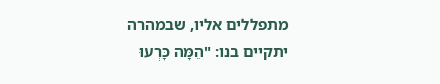מתפללים אליו, שבמהרה יתקיים בנו: "הֵמָּה כָּרְעוּ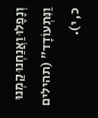וְנָפָלוּ וַאֲנַחְנוּ קַמְנוּ וַנִּתְעוֹדָד" (תהילים כ, י).